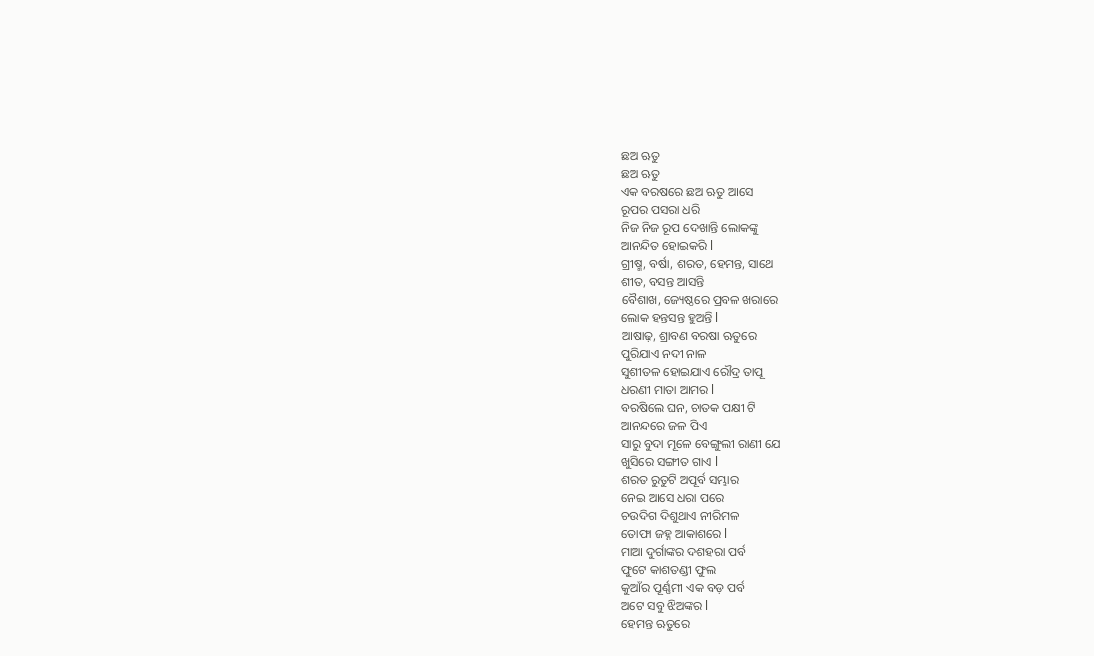ଛଅ ଋତୁ
ଛଅ ଋତୁ
ଏକ ବରଷରେ ଛଅ ଋତୁ ଆସେ
ରୂପର ପସରା ଧରି
ନିଜ ନିଜ ରୂପ ଦେଖାନ୍ତି ଲୋକଙ୍କୁ
ଆନନ୍ଦିତ ହୋଇକରି l
ଗ୍ରୀଷ୍ମ, ବର୍ଷା, ଶରତ, ହେମନ୍ତ, ସାଥେ
ଶୀତ, ବସନ୍ତ ଆସନ୍ତି
ବୈଶାଖ, ଜ୍ୟେଷ୍ଠରେ ପ୍ରବଳ ଖରାରେ
ଲୋକ ହନ୍ତସନ୍ତ ହୁଅନ୍ତି l
ଆଷାଢ଼, ଶ୍ରାବଣ ବରଷା ଋତୁରେ
ପୁରିଯାଏ ନଦୀ ନାଳ
ସୁଶୀତଳ ହୋଇଯାଏ ରୌଦ୍ର ତାପୂ
ଧରଣୀ ମାତା ଆମର l
ବରଷିଲେ ଘନ, ଚାତକ ପକ୍ଷୀ ଟି
ଆନନ୍ଦରେ ଜଳ ପିଏ
ସାରୁ ବୁଦା ମୂଳେ ବେଙ୍ଗୁଲୀ ରାଣୀ ଯେ
ଖୁସିରେ ସଙ୍ଗୀତ ଗାଏ l
ଶରତ ରୁତୁଟି ଅପୂର୍ବ ସମ୍ଭାର
ନେଇ ଆସେ ଧରା ପରେ
ଚଉଦିଗ ଦିଶୁଥାଏ ନୀରିମଳ
ତୋଫା ଜହ୍ନ ଆକାଶରେ l
ମାଆ ଦୁର୍ଗାଙ୍କର ଦଶହରା ପର୍ବ
ଫୁଟେ କାଶତଣ୍ଡୀ ଫୁଲ
କୁଆଁର ପୂର୍ଣ୍ଣମୀ ଏକ ବଡ଼ ପର୍ବ
ଅଟେ ସବୁ ଝିଅଙ୍କର l
ହେମନ୍ତ ଋତୁରେ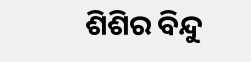ଶିଶିର ବିନ୍ଦୁ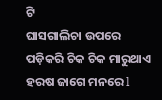ଟି
ଘାସଗାଲିଚା ଉପରେ
ପଡ଼ିକରି ଚିକ ଚିକ ମାରୁଥାଏ
ହରଷ ଜାଗେ ମନରେ l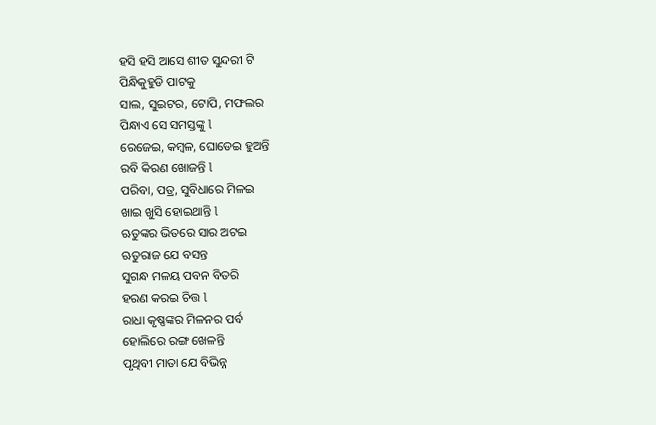ହସି ହସି ଆସେ ଶୀତ ସୁନ୍ଦରୀ ଟି
ପିନ୍ଧିକୁହୁଡି ପାଟକୁ
ସାଲ, ସୁଇଟର, ଟୋପି, ମଫଲର
ପିନ୍ଧାଏ ସେ ସମସ୍ତଙ୍କୁ l
ରେଜେଇ, କମ୍ବଳ, ଘୋଡେଇ ହୁଅନ୍ତି
ରବି କିରଣ ଖୋଜନ୍ତି l
ପରିବା, ପତ୍ର, ସୁବିଧାରେ ମିଳଇ
ଖାଇ ଖୁସି ହୋଇଥାନ୍ତି l
ଋତୁଙ୍କର ଭିତରେ ସାର ଅଟଇ
ଋତୁରାଜ ଯେ ବସନ୍ତ
ସୁଗନ୍ଧ ମଳୟ ପବନ ବିତରି
ହରଣ କରଇ ଚିତ୍ତ l
ରାଧା କୃଷ୍ଣଙ୍କର ମିଳନର ପର୍ବ
ହୋଲିରେ ରଙ୍ଗ ଖେଳନ୍ତି
ପୃଥିବୀ ମାତା ଯେ ବିଭିନ୍ନ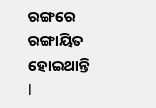ରଙ୍ଗରେ
ରଙ୍ଗାୟିତ ହୋଇଥାନ୍ତି l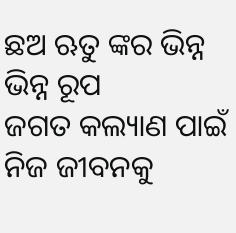ଛଅ ଋତୁ ଙ୍କର ଭିନ୍ନ ଭିନ୍ନ ରୂପ
ଜଗତ କଲ୍ୟାଣ ପାଇଁ
ନିଜ ଜୀବନକୁ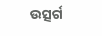ଉତ୍ସର୍ଗ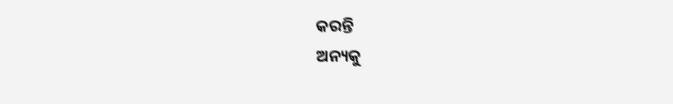କରନ୍ତି
ଅନ୍ୟକୁ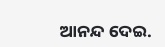ଆନନ୍ଦ ଦେଇ.